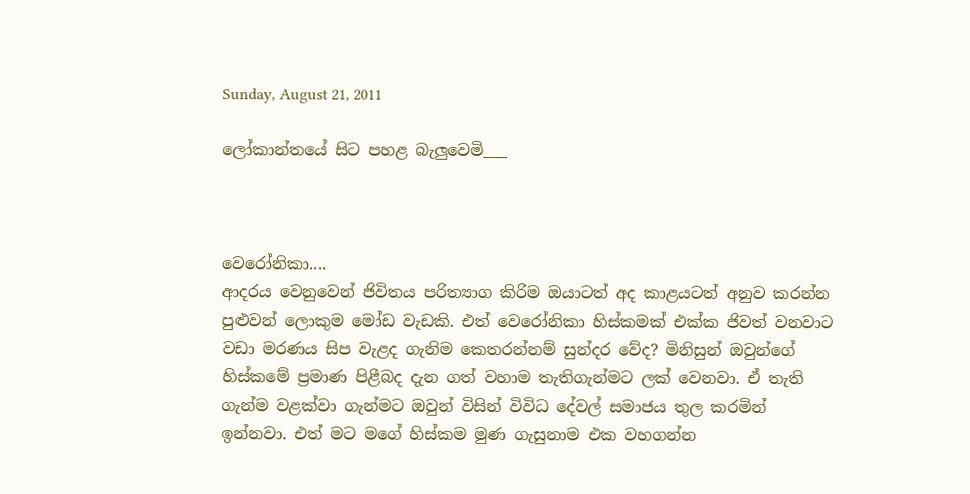Sunday, August 21, 2011

ලෝකාන්තයේ සිට පහළ බැලුවෙමි___



වෙරෝනිකා....
ආදරය වෙනුවෙන් ජිවිතය පරිත්‍යාග කිරිම ඔයාටත් අද කාළයටත් අනුව කරන්න පුළුවන් ලොකුම මෝඩ වැ‍ඩකි. එත් වෙරෝනිකා හිස්කමක් එක්ක ජිවත් වනවාට වඩා මරණය සිප වැළද ගැනිම කෙතරන්නම් සුන්දර වේද? මිනිසුන් ඔවුන්ගේ හිස්කමේ ප්‍රමාණ පිළීබද දැන ගත් වහාම තැතිගැන්මට ලක් වෙනවා. ඒ තැති ගැන්ම වළක්වා ගැන්මට ඔවුන් විසින් විවිධ දේවල් සමාජය තුල කරමින් ඉන්නවා. එත් මට මගේ හිස්කම මුණ ගැසුනාම එක වහගන්න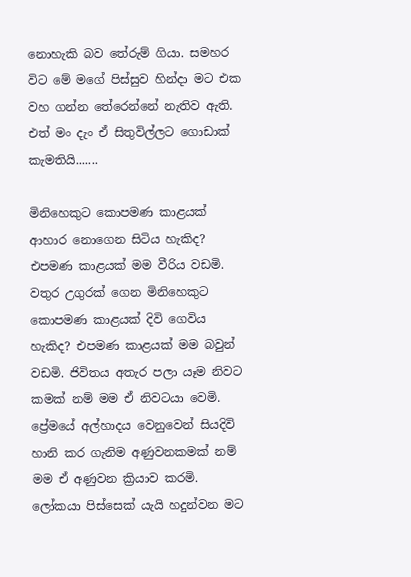නොහැකි බව තේරුම් ගියා. සමහර විට මේ මගේ පිස්සුව හින්දා මට එක වහ ගන්න තේරෙන්නේ නැතිව ඇති. එත් මං දැං ඒ සිතුවිල්ලට ගොඩාක් කැමතියි.......

මිනිහෙකුට කොපමණ කාළයක් ආහාර නොගෙන සිටිය හැකිද? එපමණ කාළයක් මම වීරිය වඩමි. වතුර උගුරක් ගෙන මිනිහෙකුට කොපමණ කාළයක් දිවි ගෙවිය හැකිද? එපමණ කාළයක් මම බවුන් වඩමි. ජිවිතය අතැර පලා යෑම නිවට කමක් නම් මම ඒ නිවටයා වෙමි. ප්‍රේමයේ අල්හාදය වෙනුවෙන් සියදිවි හානි කර ගැනිම අණුවනකමක් නම් මම ඒ අණුවන ක්‍රියාව කරමි. ලෝකයා පිස්සෙක් යැයි හදුන්වන මට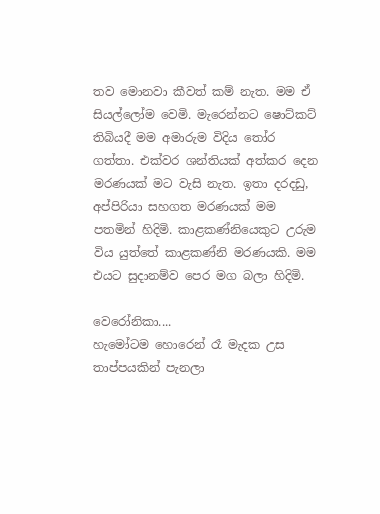තව මොනවා කීවත් කම් නැත. මම ඒ සියල්ලෝම වෙමි. මැරෙන්නට ෂොට්කට් තිබියදී මම අමාරුම විදිය තෝර ගත්තා. එක්වර ශන්තියක් අත්කර දෙන මරණයක් මට වැසි නැත. ඉතා දරදඩු, අප්පිරියා සහගත මරණයක් මම පතමින් හිදිමි. කාළකණ්නියෙකුට උරුම විය යුත්තේ කාළකණ්නි මරණයකි. මම එයට සුදානම්ව පෙර මග බලා හිදිමි.

වෙරෝනිකා....
හැමෝටම හොරෙන් රෑ මැදක උස තාප්පයකින් පැනලා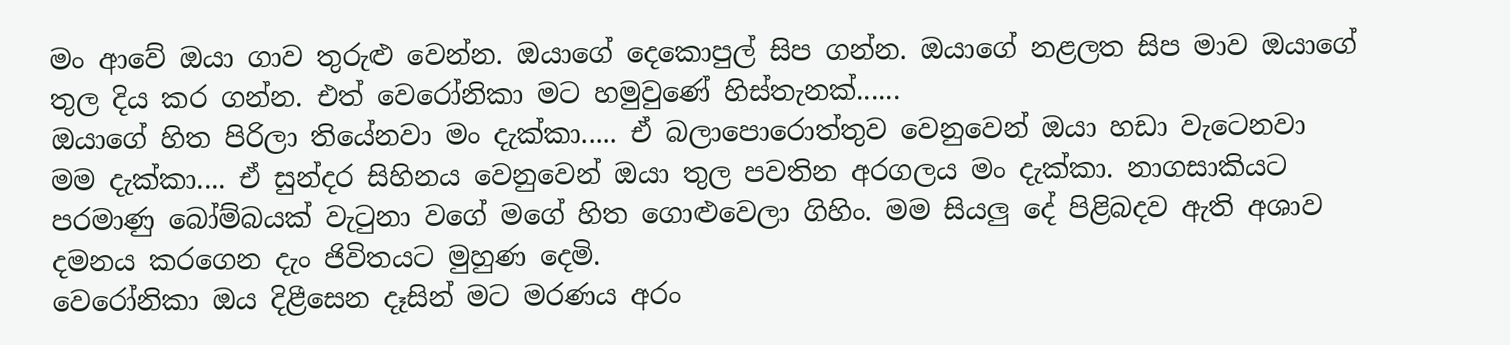මං ආවේ ඔයා ගාව තුරුළු වෙන්න. ඔයාගේ දෙකොපුල් සිප ගන්න. ඔයාගේ නළලත සිප මාව ඔයාගේ තුල දිය කර ගන්න. එත් වෙරෝනිකා මට හමුවුණේ හිස්තැනක්......
ඔයාගේ හිත පිරිලා තියේනවා මං දැක්කා..... ඒ බලාපොරොත්තුව වෙනුවෙන් ඔයා හඩා වැටෙනවා මම දැක්කා.... ඒ සුන්දර සිහිනය වෙනුවෙන් ඔයා තුල පවතින අරගලය මං දැක්කා. නාගසාකියට පරමාණු බෝම්බයක් වැටුනා වගේ මගේ හිත ගොළුවෙලා ගිහිං. මම සියලු දේ පිළිබදව ඇති අශාව දමනය කරගෙන දැං ජිවිතයට මුහුණ දෙමි.
වෙරෝනිකා ඔය දිළීසෙන දෑසින් මට මරණය අරං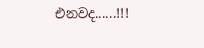එනවද......!!!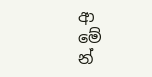ආ        මේ       න්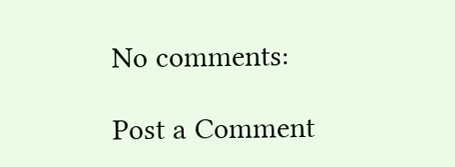No comments:

Post a Comment